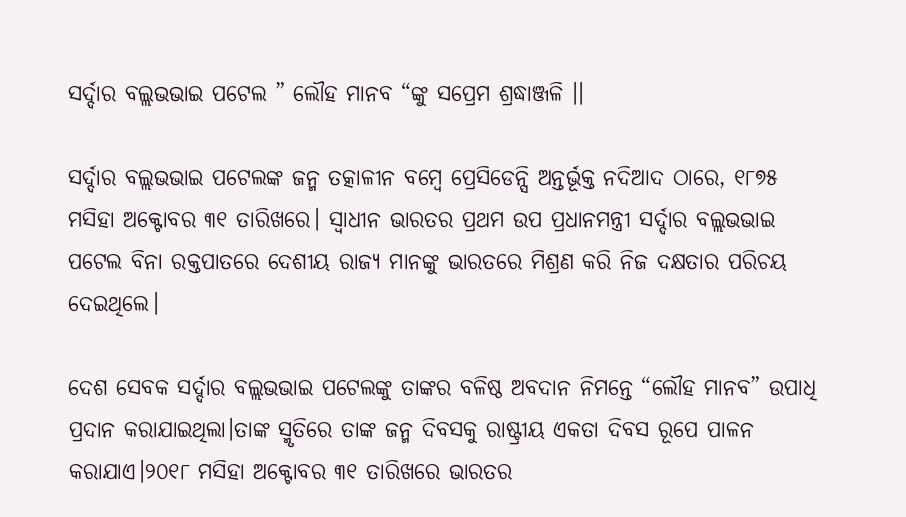ସର୍ଦ୍ଦାର ବଲ୍ଲଭଭାଇ ପଟେଲ ” ଲୌହ ମାନବ “ଙ୍କୁ ସପ୍ରେମ ଶ୍ରଦ୍ଧାଞ୍ଜଳି ।।

ସର୍ଦ୍ଦାର ବଲ୍ଲଭଭାଇ ପଟେଲଙ୍କ ଜନ୍ମ ତତ୍କାଳୀନ ବମ୍ବେ ପ୍ରେସିଡେନ୍ସି ଅନ୍ତର୍ଭୂକ୍ତ ନଦିଆଦ ଠାରେ, ୧୮୭୫ ମସିହା ଅକ୍ଟୋବର ୩୧ ତାରିଖରେ। ସ୍ଵାଧୀନ ଭାରତର ପ୍ରଥମ ଉପ ପ୍ରଧାନମନ୍ତ୍ରୀ ସର୍ଦ୍ଦାର ବଲ୍ଲଭଭାଇ ପଟେଲ ବିନା ରକ୍ତପାତରେ ଦେଶୀୟ ରାଜ୍ୟ ମାନଙ୍କୁ ଭାରତରେ ମିଶ୍ରଣ କରି ନିଜ ଦକ୍ଷତାର ପରିଚୟ ଦେଇଥିଲେ।

ଦେଶ ସେବକ ସର୍ଦ୍ଦାର ବଲ୍ଲଭଭାଇ ପଟେଲଙ୍କୁ ତାଙ୍କର ବଳିଷ୍ଠ ଅବଦାନ ନିମନ୍ତେ “ଲୌହ ମାନବ” ଉପାଧି ପ୍ରଦାନ କରାଯାଇଥିଲା।ତାଙ୍କ ସ୍ମୃତିରେ ତାଙ୍କ ଜନ୍ମ ଦିବସକୁ ରାଷ୍ଟ୍ରୀୟ ଏକତା ଦିବସ ରୂପେ ପାଳନ କରାଯାଏ।୨୦୧୮ ମସିହା ଅକ୍ଟୋବର ୩୧ ତାରିଖରେ ଭାରତର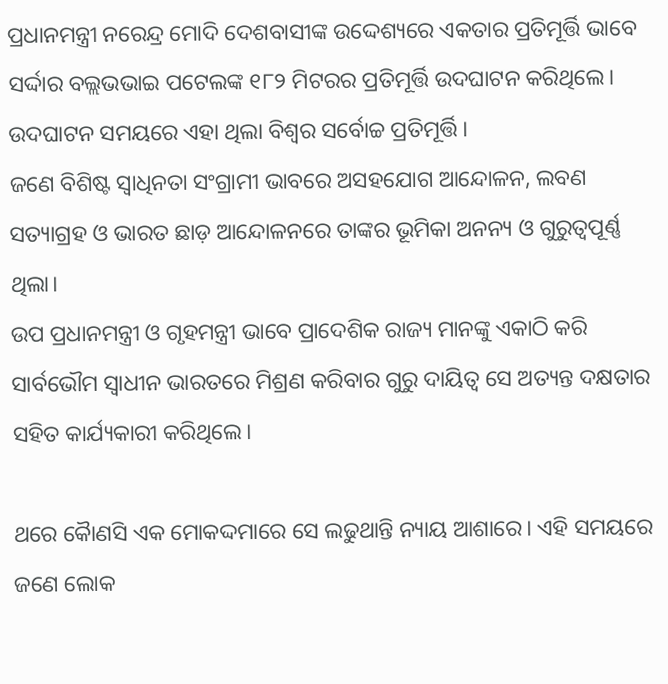ପ୍ରଧାନମନ୍ତ୍ରୀ ନରେନ୍ଦ୍ର ମୋଦି ଦେଶବାସୀଙ୍କ ଉଦ୍ଦେଶ୍ୟରେ ଏକତାର ପ୍ରତିମୂର୍ତ୍ତି ଭାବେ ସର୍ଦ୍ଦାର ବଲ୍ଲଭଭାଇ ପଟେଲଙ୍କ ୧୮୨ ମିଟରର ପ୍ରତିମୂର୍ତ୍ତି ଉଦଘାଟନ କରିଥିଲେ। ଉଦଘାଟନ ସମୟରେ ଏହା ଥିଲା ବିଶ୍ଵର ସର୍ବୋଚ୍ଚ ପ୍ରତିମୂର୍ତ୍ତି।
ଜଣେ ବିଶିଷ୍ଟ ସ୍ଵାଧିନତା ସଂଗ୍ରାମୀ ଭାବରେ ଅସହଯୋଗ ଆନ୍ଦୋଳନ, ଲବଣ ସତ୍ୟାଗ୍ରହ ଓ ଭାରତ ଛାଡ଼ ଆନ୍ଦୋଳନରେ ତାଙ୍କର ଭୂମିକା ଅନନ୍ୟ ଓ ଗୁରୁତ୍ୱପୂର୍ଣ୍ଣ ଥିଲା।
ଉପ ପ୍ରଧାନମନ୍ତ୍ରୀ ଓ ଗୃହମନ୍ତ୍ରୀ ଭାବେ ପ୍ରାଦେଶିକ ରାଜ୍ୟ ମାନଙ୍କୁ ଏକାଠି କରି ସାର୍ବଭୌମ ସ୍ଵାଧୀନ ଭାରତରେ ମିଶ୍ରଣ କରିବାର ଗୁରୁ ଦାୟିତ୍ବ ସେ ଅତ୍ୟନ୍ତ ଦକ୍ଷତାର ସହିତ କାର୍ଯ୍ୟକାରୀ କରିଥିଲେ।

ଥରେ କୋୖଣସି ଏକ ମୋକଦ୍ଦମାରେ ସେ ଲଢୁଥାନ୍ତି ନ୍ୟାୟ ଆଶାରେ। ଏହି ସମୟରେ ଜଣେ ଲୋକ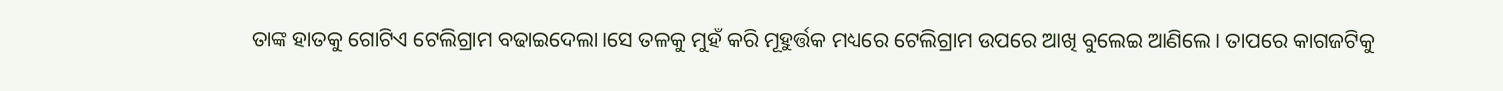ତାଙ୍କ ହାତକୁ ଗୋଟିଏ ଟେଲିଗ୍ରାମ ବଢାଇଦେଲା।ସେ ତଳକୁ ମୁହଁ କରି ମୂହୁର୍ତ୍ତକ ମଧ୍ୟରେ ଟେଲିଗ୍ରାମ ଉପରେ ଆଖି ବୁଲେଇ ଆଣିଲେ। ତାପରେ କାଗଜଟିକୁ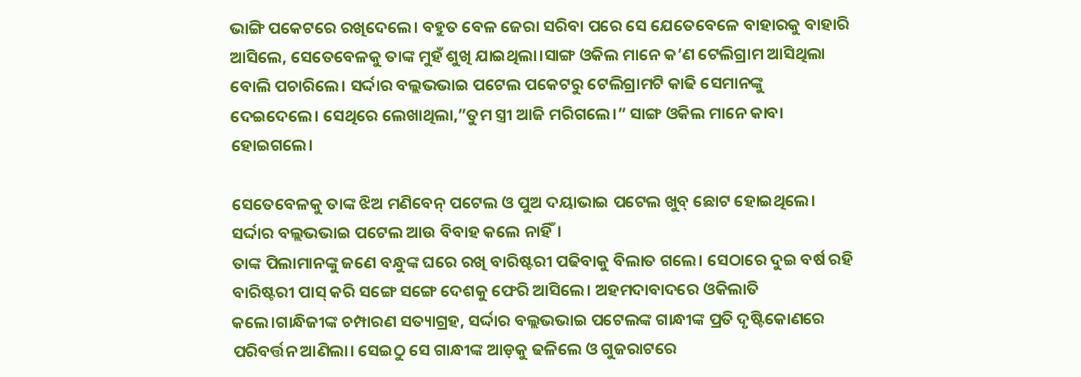ଭାଙ୍ଗି ପକେଟରେ ରଖିଦେଲେ। ବହୁତ ବେଳ ଜେରା ସରିବା ପରେ ସେ ଯେତେବେଳେ ବାହାରକୁ ବାହାରି ଆସିଲେ, ସେତେବେଳକୁ ତାଙ୍କ ମୁହଁ ଶୁଖି ଯାଇଥିଲା।ସାଙ୍ଗ ଓକିଲ ମାନେ କ’ଣ ଟେଲିଗ୍ରାମ ଆସିଥିଲା ବୋଲି ପଚାରିଲେ। ସର୍ଦ୍ଦାର ବଲ୍ଲଭଭାଇ ପଟେଲ ପକେଟରୁ ଟେଲିଗ୍ରାମଟି କାଢି ସେମାନଙ୍କୁ ଦେଇଦେଲେ। ସେଥିରେ ଲେଖାଥିଲା,”ତୁମ ସ୍ତ୍ରୀ ଆଜି ମରିଗଲେ।” ସାଙ୍ଗ ଓକିଲ ମାନେ କାବା ହୋଇଗଲେ।

ସେତେବେଳକୁ ତାଙ୍କ ଝିଅ ମଣିବେନ୍ ପଟେଲ ଓ ପୁଅ ଦୟାଭାଇ ପଟେଲ ଖୁବ୍ ଛୋଟ ହୋଇଥିଲେ। ସର୍ଦ୍ଦାର ବଲ୍ଲଭଭାଇ ପଟେଲ ଆଉ ବିବାହ କଲେ ନାହିଁ।
ତାଙ୍କ ପିଲାମାନଙ୍କୁ ଜଣେ ବନ୍ଧୁଙ୍କ ଘରେ ରଖି ବାରିଷ୍ଟରୀ ପଢିବାକୁ ବିଲାତ ‌ଗଲେ। ସେଠାରେ ଦୁଇ ବର୍ଷ ରହି ବାରିଷ୍ଟରୀ ପାସ୍ କରି ସଙ୍ଗେ ସଙ୍ଗେ ଦେଶକୁ ଫେରି ଆସିଲେ। ଅହମଦାବାଦରେ ଓକିଲାତି କଲେ।ଗାନ୍ଧିଜୀଙ୍କ ଚମ୍ପାରଣ ସତ୍ୟାଗ୍ରହ, ସର୍ଦ୍ଦାର ବଲ୍ଲଭଭାଇ ପଟେଲଙ୍କ ଗାନ୍ଧୀଙ୍କ ପ୍ରତି ଦୃଷ୍ଟିକୋଣରେ ପରିବର୍ତ୍ତନ ଆଣିଲା। ସେଇଠୁ ସେ ଗାନ୍ଧୀଙ୍କ ଆଡ଼କୁ ଢଳିଲେ ଓ ଗୁଜରାଟରେ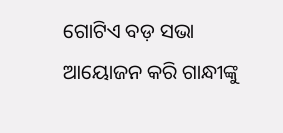ଗୋଟିଏ ବଡ଼ ସଭା ଆୟୋଜନ କରି ଗାନ୍ଧୀଙ୍କୁ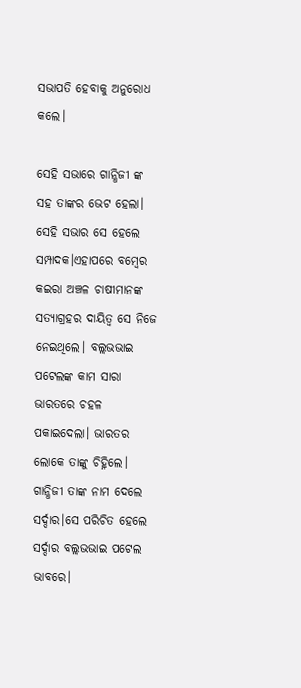ସଭାପତି ହେବାକୁ ଅନୁରୋଧ କଲେ।

ସେହି ସଭାରେ ଗାନ୍ଧିଜୀ ଙ୍କ ସହ ତାଙ୍କର ଭେଟ ହେଲା। ସେହି ସଭାର ସେ ହେଲେ ସମ୍ପାଦକ।ଏହାପରେ ବମ୍ବେର କଇରା ଅଞ୍ଚଳ ଚାଷୀମାନଙ୍କ ସତ୍ୟାଗ୍ରହର ଦାୟିତ୍ଵ ସେ ନିଜେ ନେଇଥିଲେ। ବଲ୍ଲଭଭାଇ ପଟେଲଙ୍କ କାମ ସାରା ଭାରତରେ ଚହଳ ପକାଇଦେଲା। ଭାରତର ଲୋକେ ତାଙ୍କୁ ଚିହ୍ନିଲେ। ଗାନ୍ଧିଜୀ ତାଙ୍କ ନାମ ଦେଲେ ସର୍ଦ୍ଦାର।ସେ ପରିଚିତ ହେଲେ ସର୍ଦ୍ଦାର ବଲ୍ଲଭଭାଇ ପଟେଲ ଭାବରେ।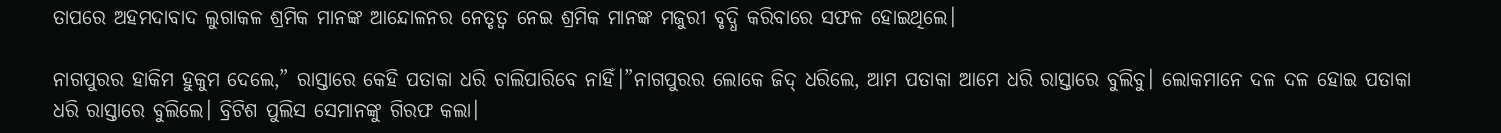ତାପରେ ଅହମଦାବାଦ ଲୁଗାକଳ ଶ୍ରମିକ ମାନଙ୍କ ଆନ୍ଦୋଳନର ନେତୃତ୍ଵ ନେଇ ଶ୍ରମିକ ମାନଙ୍କ ମଜୁରୀ ବୃଦ୍ଧି କରିବାରେ ସଫଳ ହୋଇଥିଲେ।

ନାଗପୁରର ହାକିମ ହୁକୁମ ଦେଲେ,” ରାସ୍ତାରେ କେହି ପତାକା ଧରି ଚାଲିପାରିବେ ନାହିଁ।”ନାଗପୁରର ଲୋକେ ଜିଦ୍ ଧରିଲେ, ଆମ ପତାକା ଆମେ ଧରି ରାସ୍ତାରେ ବୁଲିବୁ। ଲୋକମାନେ ଦଳ ଦଳ ହୋଇ ପତାକା ଧରି ରାସ୍ତାରେ ବୁଲିଲେ। ବ୍ରିଟିଶ ପୁଲିସ ସେମାନଙ୍କୁ ଗିରଫ କଲା।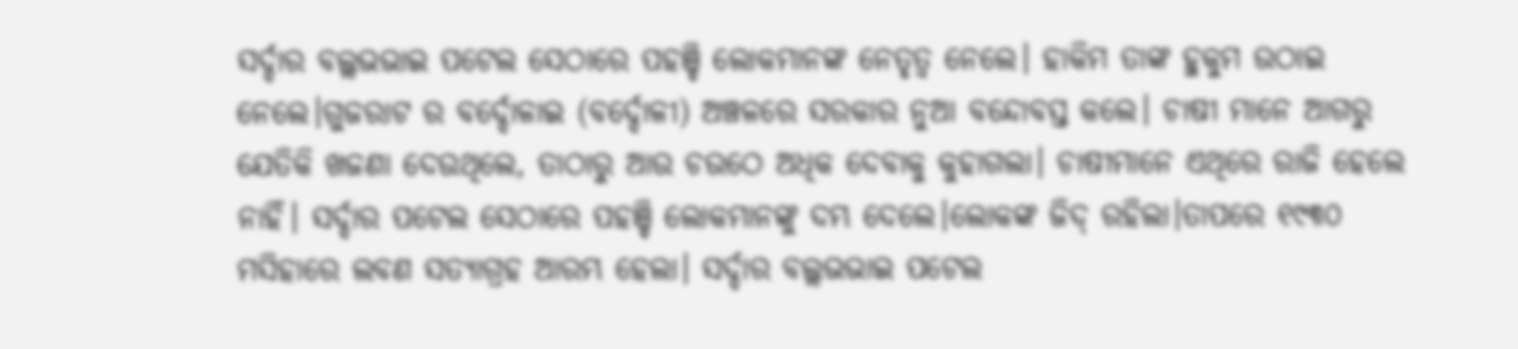ସର୍ଦ୍ଦାର ବଲ୍ଲଭଭାଇ ପଟେଲ ସେଠାରେ ପହଞ୍ଚି ଲୋକମାନଙ୍କ ନେତୃତ୍ବ ନେଲେ। ହାକିମ ତାଙ୍କ ହୁକୁମ ଉଠାଇ ନେଲେ।ଗୁଜରାଟ ର ବର୍ଦ୍ଦୋଳାଇ (ବର୍ଦ୍ଦୋଳୀ) ଅଞ୍ଚଳରେ ସରକାର ନୁଆ ବନ୍ଦୋବସ୍ତ କଲେ। ଚାଷୀ ମାନେ ଆଗରୁ ଯେତିକି ଖଜଣା ଦେଉଥିଲେ, ତାଠାରୁ ଆଉ ଚଉଠେ ଅଧିକ ଦେବାକୁ କୁହାଗଲା। ଚାଷୀମାନେ ଏଥିରେ ରାଜି ହେଲେ ନାହିଁ। ସର୍ଦ୍ଦାର ପଟେଲ ସେଠାରେ ପହଞ୍ଚି ଲୋକମାନଙ୍କୁ ଦମ୍ଭ ଦେଲେ।ଲୋକଙ୍କ ଜିଦ୍ ରହିଲା।ତାପରେ ୧୯୩୦ ମସିହାରେ ଲବଣ ସତ୍ୟାଗ୍ରହ ଆରମ୍ଭ ହେଲା। ସର୍ଦ୍ଦାର ବଲ୍ଲଭଭାଇ ପଟେଲ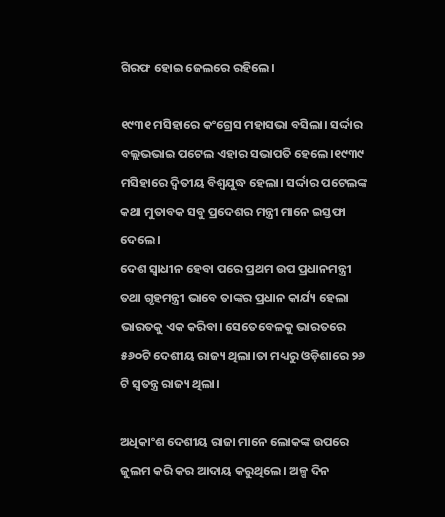ଗିରଫ ହୋଇ ଜେଲରେ ରହିଲେ।

୧୯୩୧ ମସିହାରେ କଂଗ୍ରେସ ମହାସଭା ବସିଲା। ସର୍ଦ୍ଦାର ବଲ୍ଲଭଭାଇ ପଟେଲ ଏହାର ସଭାପତି ହେଲେ।୧୯୩୯ ମସିହାରେ ଦ୍ଵିତୀୟ ବିଶ୍ଵଯୁଦ୍ଧ ହେଲା। ସର୍ଦ୍ଦାର ପଟେଲଙ୍କ କଥା ମୁତାବକ ସବୁ ପ୍ରଦେଶର ମନ୍ତ୍ରୀ ମାନେ ଇସ୍ତଫା ଦେଲେ।
ଦେଶ ସ୍ବାଧୀନ ହେବା ପରେ ପ୍ରଥମ ଉପ ପ୍ରଧାନମନ୍ତ୍ରୀ ତଥା ଗୃହମନ୍ତ୍ରୀ ଭାବେ ତାଙ୍କର ପ୍ରଧାନ କାର୍ଯ୍ୟ ହେଲା ଭାରତକୁ ଏକ କରିବା। ସେତେବେଳକୁ ଭାରତରେ ୫୬୦ଟି ଦେଶୀୟ ରାଜ୍ୟ ଥିଲା।ତା ମଧ୍ୟରୁ ଓଡ଼ିଶାରେ ୨୬ ଟି ସ୍ଵତନ୍ତ୍ର ରାଜ୍ୟ ଥିଲା।

ଅଧିକାଂଶ ଦେଶୀୟ ରାଜା ମାନେ ଲୋକଙ୍କ ଉପରେ ଜୁଲମ କରି କର ଆଦାୟ କରୁଥିଲେ। ଅଳ୍ପ ଦିନ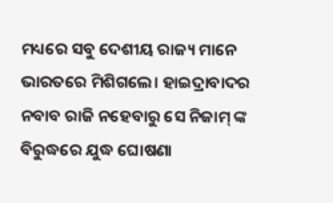ମଧ୍ୟରେ ସବୁ ଦେଶୀୟ ରାଜ୍ୟ ମାନେ ଭାରତରେ ମିଶିଗଲେ। ହାଇଦ୍ରାବାଦର ନବାବ ରାଜି ନହେବାରୁ ସେ ନିଜାମ୍ ଙ୍କ ବିରୁଦ୍ଧରେ ଯୁଦ୍ଧ ଘୋଷଣା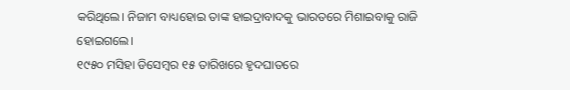କରିଥିଲେ। ନିଜାମ ବାଧ୍ୟହୋଇ ତାଙ୍କ ହାଇଦ୍ରାବାଦକୁ ଭାରତରେ ମିଶାଇବାକୁ ରାଜି ହୋଇଗଲେ।
୧୯୫୦ ମସିହା ଡିସେମ୍ବର ୧୫ ତାରିଖରେ ହୃଦଘାତରେ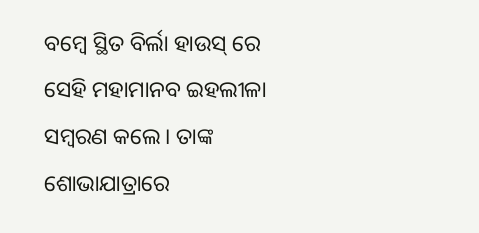ବମ୍ବେ ସ୍ଥିତ ବିର୍ଲା ହାଉସ୍ ରେ ସେହି ମହାମାନବ ଇହଲୀଳା ସମ୍ବରଣ କଲେ। ତାଙ୍କ ଶୋଭାଯାତ୍ରାରେ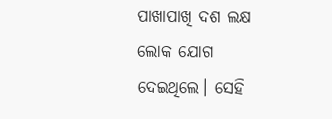ପାଖାପାଖି ଦଶ ଲକ୍ଷ ଲୋକ ଯୋଗ ଦେଇଥିଲେ। ସେହି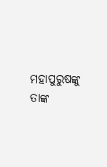ମହାପୁରୁଷଙ୍କୁ ତାଙ୍କ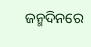ଜନ୍ମଦିନରେ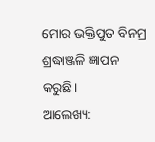ମୋର ଭକ୍ତିପୁତ ବିନମ୍ର ଶ୍ରଦ୍ଧାଞ୍ଜଳି ଜ୍ଞାପନ କରୁଛି।
ଆଲେଖ୍ୟ: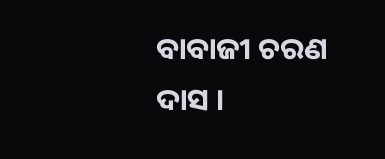ବାବାଜୀ ଚରଣ ଦାସ ।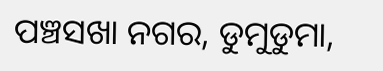ପଞ୍ଚସଖା ନଗର, ଡୁମୁଡୁମା,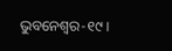ଭୁବନେଶ୍ବର-୧୯।